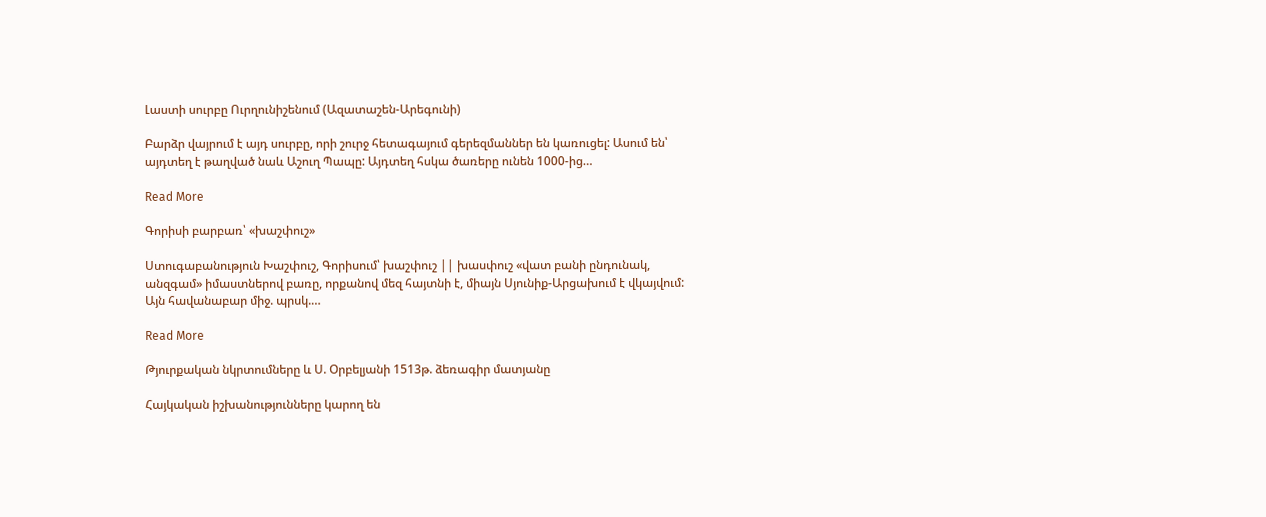Լաստի սուրբը Ուրղունիշենում (Ազատաշեն-Արեգունի)

Բարձր վայրում է այդ սուրբը, որի շուրջ հետագայում գերեզմաններ են կառուցել: Ասում են՝ այդտեղ է թաղված նաև Աշուղ Պապը: Այդտեղ հսկա ծառերը ունեն 1000-ից…

Read More

Գորիսի բարբառ՝ «խաշփուշ»

Ստուգաբանություն Խաշփուշ, Գորիսում՝ խաշփուշ || խասփուշ «վատ բանի ընդունակ, անզգամ» իմաստներով բառը, որքանով մեզ հայտնի է, միայն Սյունիք-Արցախում է վկայվում: Այն հավանաբար միջ. պրսկ.…

Read More

Թյուրքական նկրտումները և Ս. Օրբելյանի 1513թ. ձեռագիր մատյանը

Հայկական իշխանությունները կարող են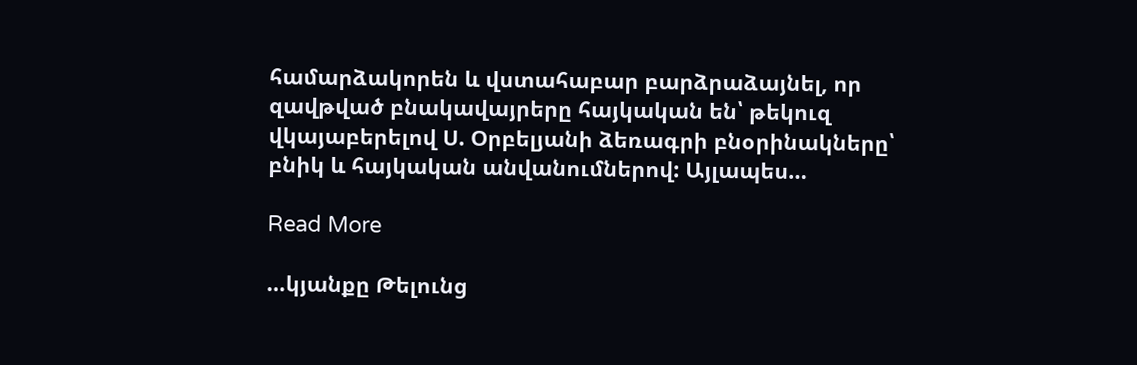համարձակորեն և վստահաբար բարձրաձայնել, որ զավթված բնակավայրերը հայկական են՝ թեկուզ վկայաբերելով Ս. Օրբելյանի ձեռագրի բնօրինակները՝ բնիկ և հայկական անվանումներով: Այլապես…

Read More

…կյանքը Թելունց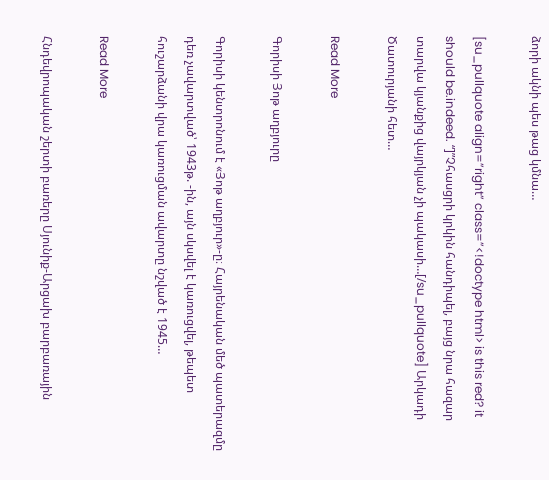ձորի ակնի պես թաց կմնա…

[su_pullquote align=”right” class=”<!doctype html> is this red? it should be.indeed. “]”Չհասցրի կրկին հանդիպել, բայց նրա հազար տարվա կյանքից վայրկյան չի պակասի…[/su_pullquote] Արկադի Ծատուրյանի հետ…

Read More

Գորիսի Յոթ աղբյուրը

Գորիսի կենտրոնում է «Յոթ աղբյուր»-ը։ Հայրենական մեծ պատերազմը դեռ չավարտված՝ 1943թ. -ին, այն սկսվել է կառուցվել, թեպետ հուշարձանի վրա կառուցման ավարտը նշված է 1945…

Read More

Հնդեվրոպական շերտի բառերը Սյունիք-Արցախ բարբառային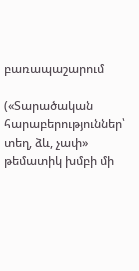բառապաշարում

(«Տարածական հարաբերություններ՝ տեղ, ձև, չափ» թեմատիկ խմբի մի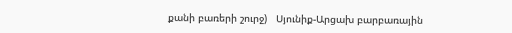քանի բառերի շուրջ)   Սյունիք-Արցախ բարբառային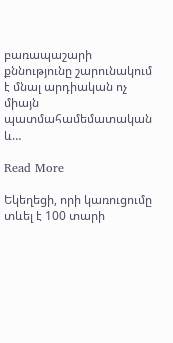բառապաշարի քննությունը շարունակում է մնալ արդիական ոչ միայն պատմահամեմատական և…

Read More

Եկեղեցի, որի կառուցումը տևել է 100 տարի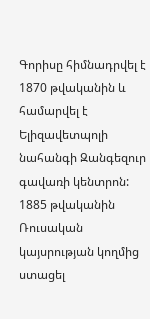Գորիսը հիմնադրվել է 1870 թվականին և համարվել է Ելիզավետպոլի նահանգի Զանգեզուր գավառի կենտրոն: 1885 թվականին Ռուսական կայսրության կողմից ստացել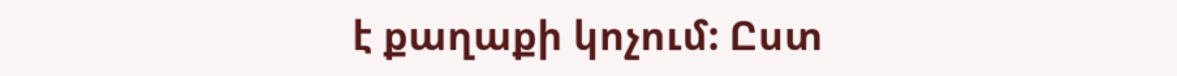է քաղաքի կոչում: Ըստ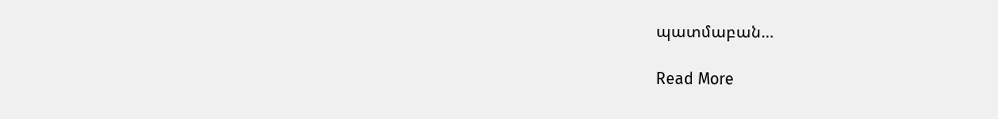պատմաբան…

Read More